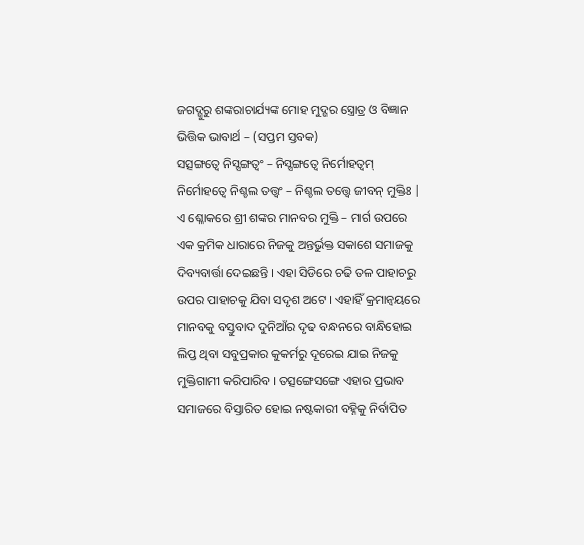ଜଗଦ୍ଗୁରୁ ଶଙ୍କରାଚାର୍ଯ୍ୟଙ୍କ ମୋହ ମୁଦ୍ଗର ସ୍ତ୍ରୋତ୍ର ଓ ବିଜ୍ଞାନ ଭିତ୍ତିକ ଭାବାର୍ଥ – (ସପ୍ତମ ସ୍ତବକ)
ସତ୍ସଙ୍ଗତ୍ୱେ ନିସ୍ସଙ୍ଗତ୍ୱଂ – ନିସ୍ସଙ୍ଗତ୍ୱେ ନିର୍ମୋହତ୍ୱମ୍
ନିର୍ମୋହତ୍ୱେ ନିଶ୍ଚଲ ତତ୍ତ୍ୱଂ – ନିଶ୍ଚଲ ତତ୍ତ୍ୱେ ଜୀବନ୍ ମୁକ୍ତିଃ |
ଏ ଶ୍ଳୋକରେ ଶ୍ରୀ ଶଙ୍କର ମାନବର ମୁକ୍ତି – ମାର୍ଗ ଉପରେ ଏକ କ୍ରମିକ ଧାରାରେ ନିଜକୁ ଅନ୍ତର୍ଭୁକ୍ତ ସକାଶେ ସମାଜକୁ ଦିବ୍ୟବାର୍ତ୍ତା ଦେଇଛନ୍ତି । ଏହା ସିଡିରେ ଚଢି ତଳ ପାହାଚରୁ ଉପର ପାହାଚକୁ ଯିବା ସଦୃଶ ଅଟେ । ଏହାହିଁ କ୍ରମାନ୍ୱୟରେ ମାନବକୁ ବସ୍ତୁବାଦ ଦୁନିଆଁର ଦୃଢ ବନ୍ଧନରେ ବାନ୍ଧିହୋଇ ଲିପ୍ତ ଥିବା ସବୁପ୍ରକାର କୁକର୍ମରୁ ଦୂରେଇ ଯାଇ ନିଜକୁ ମୁକ୍ତିଗାମୀ କରିପାରିବ । ତତ୍ସଙ୍ଗେସଙ୍ଗେ ଏହାର ପ୍ରଭାବ ସମାଜରେ ବିସ୍ତାରିତ ହୋଇ ନଷ୍ଟକାରୀ ବହ୍ନିକୁ ନିର୍ବାପିତ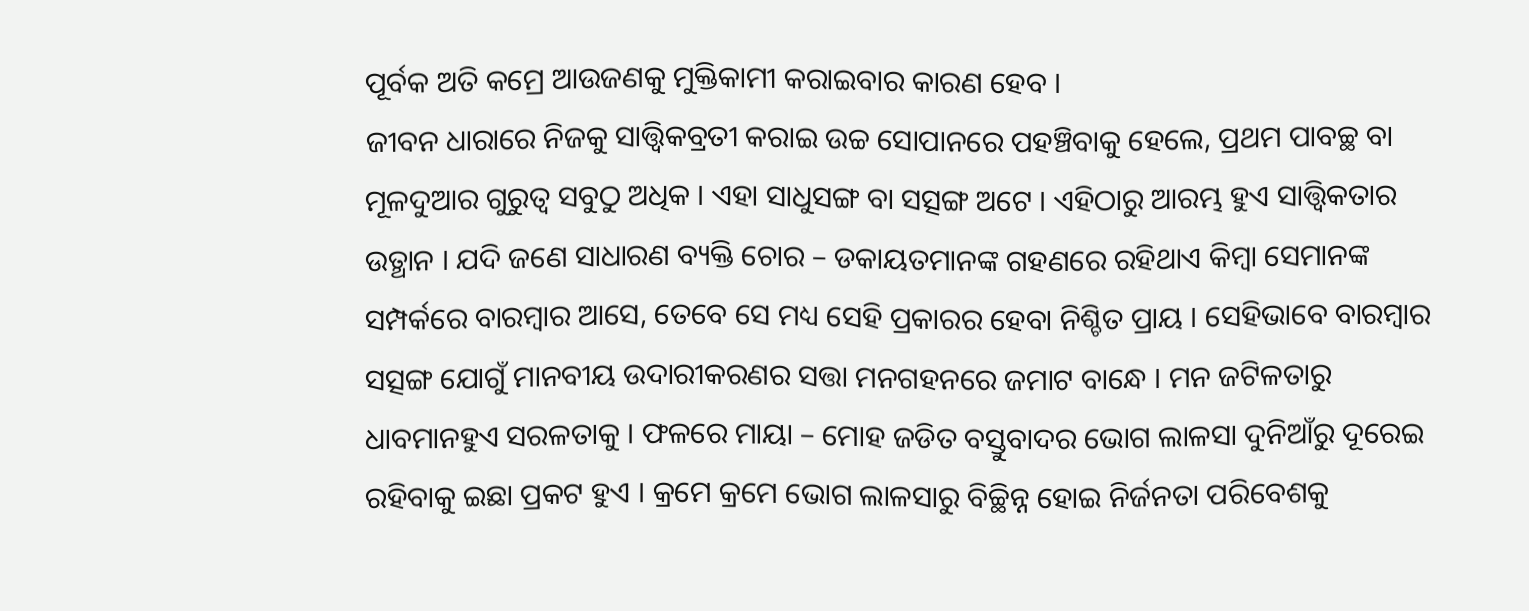ପୂର୍ବକ ଅତି କମ୍ରେ ଆଉଜଣକୁ ମୁକ୍ତିକାମୀ କରାଇବାର କାରଣ ହେବ ।
ଜୀବନ ଧାରାରେ ନିଜକୁ ସାତ୍ତ୍ୱିକବ୍ରତୀ କରାଇ ଉଚ୍ଚ ସୋପାନରେ ପହଞ୍ଚିବାକୁ ହେଲେ, ପ୍ରଥମ ପାବଚ୍ଛ ବା ମୂଳଦୁଆର ଗୁରୁତ୍ୱ ସବୁଠୁ ଅଧିକ । ଏହା ସାଧୁସଙ୍ଗ ବା ସତ୍ସଙ୍ଗ ଅଟେ । ଏହିଠାରୁ ଆରମ୍ଭ ହୁଏ ସାତ୍ତ୍ୱିକତାର ଉତ୍ଥାନ । ଯଦି ଜଣେ ସାଧାରଣ ବ୍ୟକ୍ତି ଚୋର – ଡକାୟତମାନଙ୍କ ଗହଣରେ ରହିଥାଏ କିମ୍ବା ସେମାନଙ୍କ ସମ୍ପର୍କରେ ବାରମ୍ବାର ଆସେ, ତେବେ ସେ ମଧ୍ୟ ସେହି ପ୍ରକାରର ହେବା ନିଶ୍ଚିତ ପ୍ରାୟ । ସେହିଭାବେ ବାରମ୍ବାର ସତ୍ସଙ୍ଗ ଯୋଗୁଁ ମାନବୀୟ ଉଦାରୀକରଣର ସତ୍ତା ମନଗହନରେ ଜମାଟ ବାନ୍ଧେ । ମନ ଜଟିଳତାରୁ ଧାବମାନହୁଏ ସରଳତାକୁ । ଫଳରେ ମାୟା – ମୋହ ଜଡିତ ବସ୍ତୁବାଦର ଭୋଗ ଲାଳସା ଦୁନିଆଁରୁ ଦୂରେଇ ରହିବାକୁ ଇଛା ପ୍ରକଟ ହୁଏ । କ୍ରମେ କ୍ରମେ ଭୋଗ ଲାଳସାରୁ ବିଚ୍ଛିନ୍ନ ହୋଇ ନିର୍ଜନତା ପରିବେଶକୁ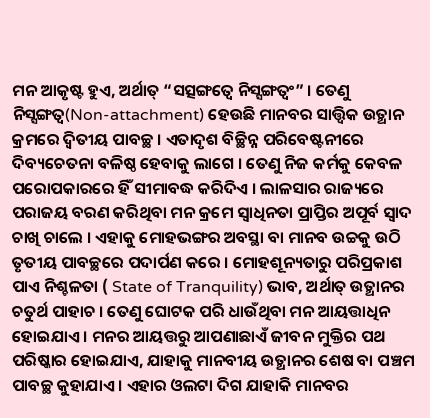ମନ ଆକୃଷ୍ଟ ହୁଏ, ଅର୍ଥାତ୍ “ସତ୍ସଙ୍ଗତ୍ୱେ ନିସ୍ସଙ୍ଗତ୍ୱଂ” । ତେଣୁ ନିସ୍ସଙ୍ଗତ୍ୱ(Non-attachment) ହେଉଛି ମାନବର ସାତ୍ତ୍ୱିକ ଉତ୍ଥାନ କ୍ରମରେ ଦ୍ୱିତୀୟ ପାବଚ୍ଛ । ଏତାଦୃଶ ବିଚ୍ଛିନ୍ନ ପରିବେଷ୍ଟନୀରେ ଦିବ୍ୟଚେତନା ବଳିଷ୍ଠ ହେବାକୁ ଲାଗେ । ତେଣୁ ନିଜ କର୍ମକୁ କେବଳ ପରୋପକାରରେ ହିଁ ସୀମାବଦ୍ଧ କରିଦିଏ । ଲାଳସାର ରାଜ୍ୟରେ ପରାଜୟ ବରଣ କରିଥିବା ମନ କ୍ରମେ ସ୍ୱାଧିନତା ପ୍ରାପ୍ତିର ଅପୂର୍ବ ସ୍ୱାଦ ଚାଖି ଚାଲେ । ଏହାକୁ ମୋହଭଙ୍ଗର ଅବସ୍ଥା ବା ମାନବ ଉଚ୍ଚକୁ ଉଠି ତୃତୀୟ ପାବଚ୍ଛରେ ପଦାର୍ପଣ କରେ । ମୋହଶୂନ୍ୟତାରୁ ପରିପ୍ରକାଶ ପାଏ ନିଶ୍ଚଳତା ( State of Tranquility) ଭାବ, ଅର୍ଥାତ୍ ଉତ୍ଥାନର ଚତୁର୍ଥ ପାହାଚ । ତେଣୁ ଘୋଟକ ପରି ଧାଉଁଥିବା ମନ ଆୟତ୍ତାଧିନ ହୋଇଯାଏ । ମନର ଆୟତ୍ତରୁ ଆପଣାଛାଏଁ ଜୀବନ ମୁକ୍ତିର ପଥ ପରିଷ୍କାର ହୋଇଯାଏ, ଯାହାକୁ ମାନବୀୟ ଉତ୍ଥାନର ଶେଷ ବା ପଞ୍ଚମ ପାବଚ୍ଛ କୁହାଯାଏ । ଏହାର ଓଲଟା ଦିଗ ଯାହାକି ମାନବର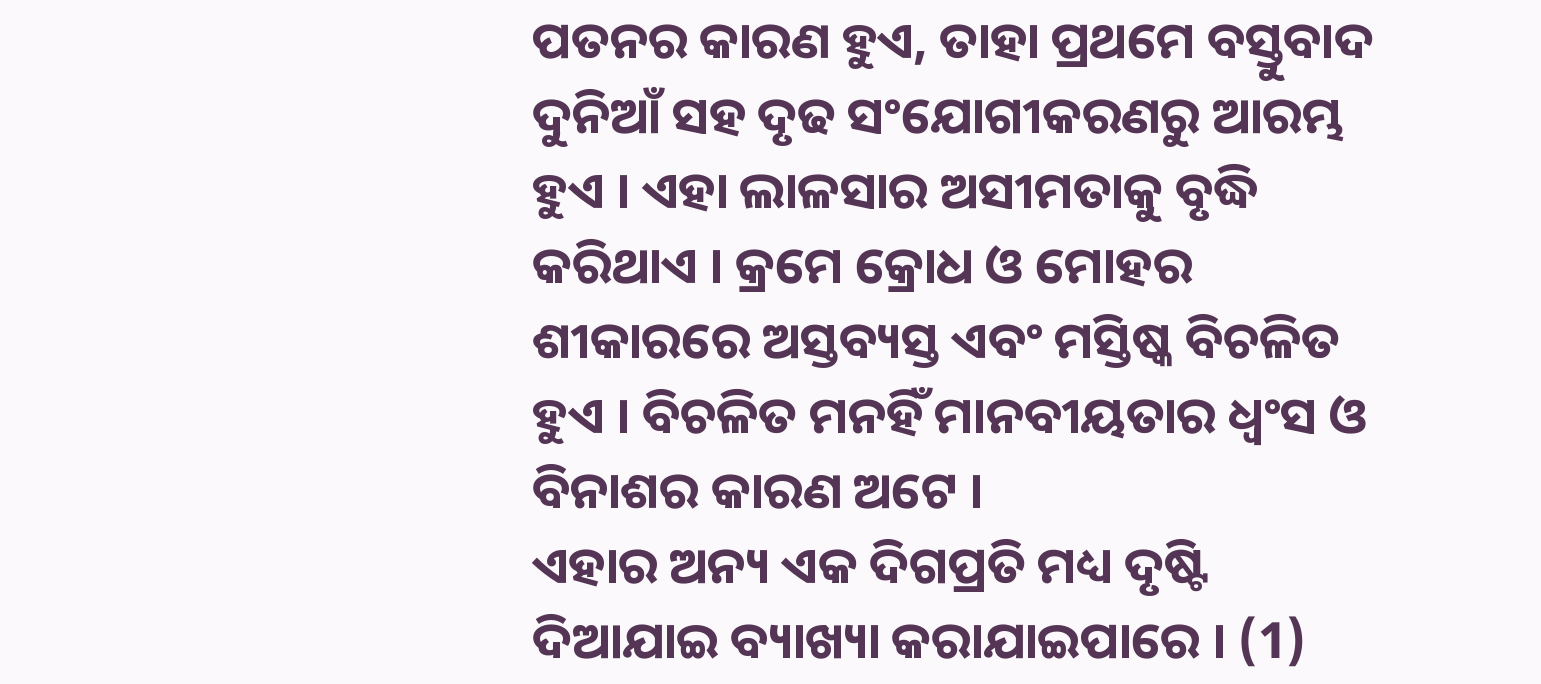ପତନର କାରଣ ହୁଏ, ତାହା ପ୍ରଥମେ ବସ୍ତୁବାଦ ଦୁନିଆଁ ସହ ଦୃଢ ସଂଯୋଗୀକରଣରୁ ଆରମ୍ଭ ହୁଏ । ଏହା ଲାଳସାର ଅସୀମତାକୁ ବୃଦ୍ଧି କରିଥାଏ । କ୍ରମେ କ୍ରୋଧ ଓ ମୋହର ଶୀକାରରେ ଅସ୍ତବ୍ୟସ୍ତ ଏବଂ ମସ୍ତିଷ୍କ ବିଚଳିତ ହୁଏ । ବିଚଳିତ ମନହିଁ ମାନବୀୟତାର ଧ୍ୱଂସ ଓ ବିନାଶର କାରଣ ଅଟେ ।
ଏହାର ଅନ୍ୟ ଏକ ଦିଗପ୍ରତି ମଧ୍ୟ ଦୃଷ୍ଟି ଦିଆଯାଇ ବ୍ୟାଖ୍ୟା କରାଯାଇପାରେ । (1)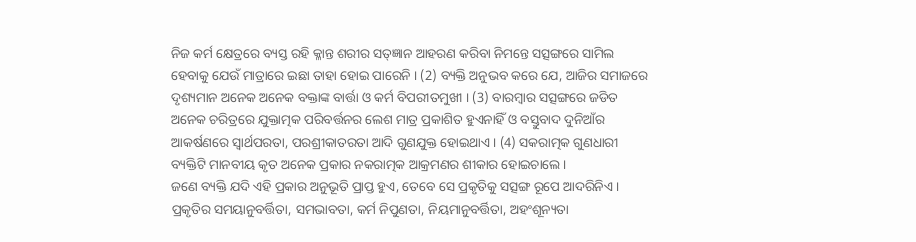ନିଜ କର୍ମ କ୍ଷେତ୍ରରେ ବ୍ୟସ୍ତ ରହି କ୍ଳାନ୍ତ ଶରୀର ସତ୍ଜ୍ଞାନ ଆହରଣ କରିବା ନିମନ୍ତେ ସତ୍ସଙ୍ଗରେ ସାମିଲ ହେବାକୁ ଯେଉଁ ମାତ୍ରାରେ ଇଛା ତାହା ହୋଇ ପାରେନି । (2) ବ୍ୟକ୍ତି ଅନୁଭବ କରେ ଯେ, ଆଜିର ସମାଜରେ ଦୃଶ୍ୟମାନ ଅନେକ ଅନେକ ବକ୍ତାଙ୍କ ବାର୍ତ୍ତା ଓ କର୍ମ ବିପରୀତମୁଖୀ । (3) ବାରମ୍ବାର ସତ୍ସଙ୍ଗରେ ଜଡିତ ଅନେକ ଚରିତ୍ରରେ ଯୁକ୍ତାତ୍ମକ ପରିବର୍ତ୍ତନର ଲେଶ ମାତ୍ର ପ୍ରକାଶିତ ହୁଏନାହିଁ ଓ ବସ୍ତୁବାଦ ଦୁନିଆଁର ଆକର୍ଷଣରେ ସ୍ୱାର୍ଥପରତା, ପରଶ୍ରୀକାତରତା ଆଦି ଗୁଣଯୁକ୍ତ ହୋଇଥାଏ । (4) ସକରାତ୍ମକ ଗୁଣଧାରୀ ବ୍ୟକ୍ତିଟି ମାନବୀୟ କୃତ ଅନେକ ପ୍ରକାର ନକରାତ୍ମକ ଆକ୍ରମଣର ଶୀକାର ହୋଇଚାଲେ ।
ଜଣେ ବ୍ୟକ୍ତି ଯଦି ଏହି ପ୍ରକାର ଅନୁଭୂତି ପ୍ରାପ୍ତ ହୁଏ, ତେବେ ସେ ପ୍ରକୃତିକୁ ସତ୍ସଙ୍ଗ ରୂପେ ଆଦରିନିଏ । ପ୍ରକୃତିର ସମୟାନୁବର୍ତ୍ତିତା, ସମଭାବତା, କର୍ମ ନିପୁଣତା, ନିୟମାନୁବର୍ତ୍ତିତା, ଅହଂଶୂନ୍ୟତା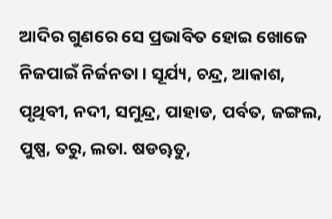ଆଦିର ଗୁଣରେ ସେ ପ୍ରଭାବିତ ହୋଇ ଖୋଜେ ନିଜପାଇଁ ନିର୍ଜନତା । ସୂର୍ଯ୍ୟ, ଚନ୍ଦ୍ର, ଆକାଶ, ପୃଥିବୀ, ନଦୀ, ସମୁନ୍ଦ୍ର, ପାହାଡ, ପର୍ବତ, ଜଙ୍ଗଲ, ପୁଷ୍ପ, ତରୁ, ଲତା. ଷଡୠତୁ,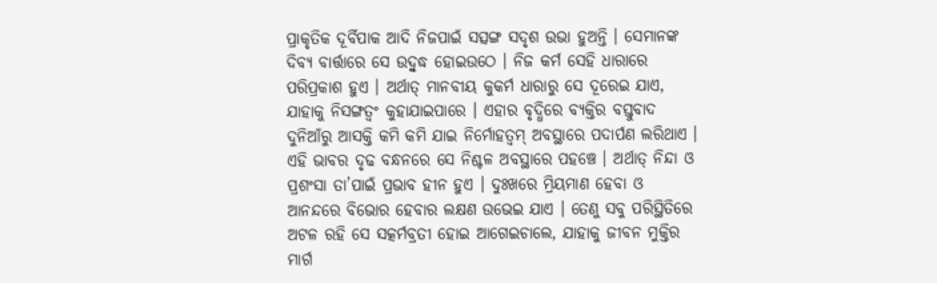ପ୍ରାକୃତିକ ଦୂର୍ବିପାକ ଆଦି ନିଜପାଇଁ ସତ୍ସଙ୍ଗ ସଦୃଶ ଉଭା ହୁଅନ୍ତି । ସେମାନଙ୍କ ଦିବ୍ୟ ବାର୍ତ୍ତାରେ ସେ ଉଦ୍ବୁଦ୍ଧ ହୋଇଉଠେ । ନିଜ କର୍ମ ସେହି ଧାରାରେ ପରିପ୍ରକାଶ ହୁଏ । ଅର୍ଥାତ୍ ମାନବୀୟ କୁକର୍ମ ଧାରାରୁ ସେ ଦୂରେଇ ଯାଏ, ଯାହାକୁ ନିସଙ୍ଗତ୍ୱଂ କୁହାଯାଇପାରେ । ଏହାର ବୃଦ୍ଧିରେ ବ୍ୟକ୍ତିର ବସ୍ତୁବାଦ ଦୁନିଆଁରୁ ଆସକ୍ତି କମି କମି ଯାଇ ନିର୍ମୋହତ୍ୱମ୍ ଅବସ୍ଥାରେ ପଦାର୍ପଣ ଲରିଥାଏ । ଏହି ଭାବର ଦୃଢ ବନ୍ଧନରେ ସେ ନିଶ୍ଚଳ ଅବସ୍ଥାରେ ପହଞ୍ଚେ । ଅର୍ଥାତ୍ ନିନ୍ଦା ଓ ପ୍ରଶଂସା ତା’ପାଇଁ ପ୍ରଭାବ ହୀନ ହୁଏ । ଦୁଃଖରେ ମ୍ରିୟମାଣ ହେବା ଓ ଆନନ୍ଦରେ ବିଭୋର ହେବାର ଲକ୍ଷଣ ଉଭେଇ ଯାଏ । ତେଣୁ ସବୁ ପରିସ୍ଥିତିରେ ଅଟଳ ରହି ସେ ସତ୍କର୍ମବ୍ରତୀ ହୋଇ ଆଗେଇଚାଲେ, ଯାହାକୁ ଜୀବନ ମୁକ୍ତିର ମାର୍ଗ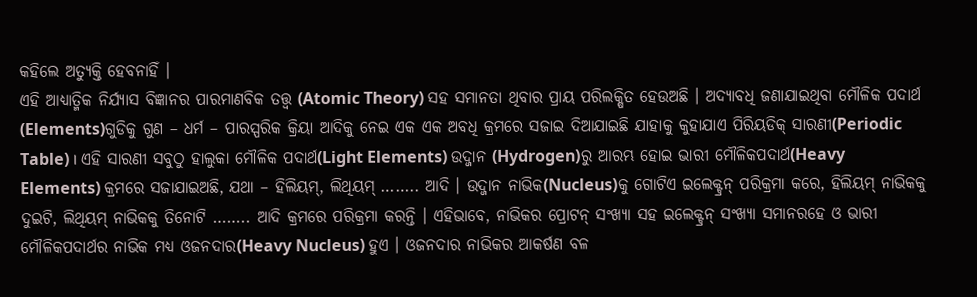କହିଲେ ଅତ୍ୟୁକ୍ତି ହେବନାହିଁ ।
ଏହି ଆଧ୍ୟାତ୍ମିକ ନିର୍ଯ୍ୟାସ ବିଜ୍ଞାନର ପାରମାଣବିକ ତତ୍ତ୍ୱ (Atomic Theory) ସହ ସମାନତା ଥିବାର ପ୍ରାୟ ପରିଲକ୍ଷିତ ହେଉଅଛି । ଅଦ୍ୟାବଧି ଜଣାଯାଇଥିବା ମୌଳିକ ପଦାର୍ଥ (Elements)ଗୁଡିକୁ ଗୁଣ – ଧର୍ମ – ପାରସ୍ପରିକ କ୍ରିୟା ଆଦିକୁ ନେଇ ଏକ ଏକ ଅବଧି କ୍ରମରେ ସଜାଇ ଦିଆଯାଇଛି ଯାହାକୁ କୁହାଯାଏ ପିରିୟଡିକ୍ ସାରଣୀ(Periodic Table) । ଏହି ସାରଣୀ ସବୁଠୁ ହାଲୁକା ମୌଳିକ ପଦାର୍ଥ(Light Elements) ଉଦ୍ଜାନ (Hydrogen)ରୁ ଆରମ୍ଭ ହୋଇ ଭାରୀ ମୌଳିକପଦାର୍ଥ(Heavy Elements) କ୍ରମରେ ସଜାଯାଇଅଛି, ଯଥା – ହିଲିୟମ୍, ଲିଥିୟମ୍ …….. ଆଦି । ଉଦ୍ଜାନ ନାଭିକ(Nucleus)କୁ ଗୋଟିଏ ଇଲେକ୍ଟ୍ରନ୍ ପରିକ୍ରମା କରେ, ହିଲିୟମ୍ ନାଭିକକୁ ଦୁଇଟି, ଲିଥିୟମ୍ ନାଭିକକୁ ତିନୋଟି …….. ଆଦି କ୍ରମରେ ପରିକ୍ରମା କରନ୍ତି । ଏହିଭାବେ, ନାଭିକର ପ୍ରୋଟନ୍ ସଂଖ୍ୟା ସହ ଇଲେକ୍ଟ୍ରନ୍ ସଂଖ୍ୟା ସମାନରହେ ଓ ଭାରୀ ମୌଳିକପଦାର୍ଥର ନାଭିକ ମଧ୍ୟ ଓଜନଦାର(Heavy Nucleus) ହୁଏ । ଓଜନଦାର ନାଭିକର ଆକର୍ଷଣ ବଳ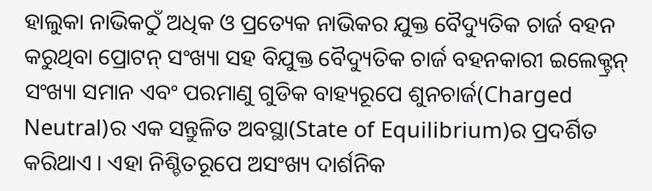ହାଲୁକା ନାଭିକଠୁଁ ଅଧିକ ଓ ପ୍ରତ୍ୟେକ ନାଭିକର ଯୁକ୍ତ ବୈଦ୍ୟୁତିକ ଚାର୍ଜ ବହନ କରୁଥିବା ପ୍ରୋଟନ୍ ସଂଖ୍ୟା ସହ ବିଯୁକ୍ତ ବୈଦ୍ୟୁତିକ ଚାର୍ଜ ବହନକାରୀ ଇଲେକ୍ଟ୍ରନ୍ ସଂଖ୍ୟା ସମାନ ଏବଂ ପରମାଣୁ ଗୁଡିକ ବାହ୍ୟରୂପେ ଶୁନଚାର୍ଜ(Charged Neutral)ର ଏକ ସନ୍ତୁଳିତ ଅବସ୍ଥା(State of Equilibrium)ର ପ୍ରଦର୍ଶିତ କରିଥାଏ । ଏହା ନିଶ୍ଚିତରୂପେ ଅସଂଖ୍ୟ ଦାର୍ଶନିକ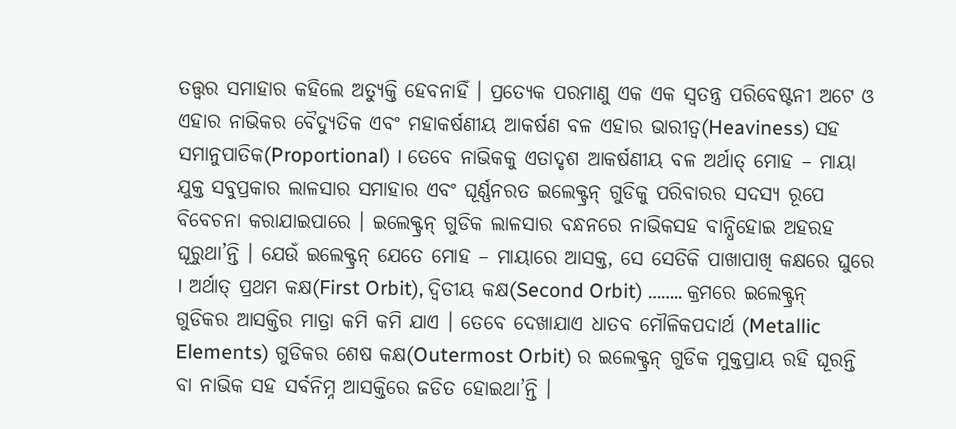ତତ୍ତ୍ୱର ସମାହାର କହିଲେ ଅତ୍ୟୁକ୍ତି ହେବନାହିଁ । ପ୍ରତ୍ୟେକ ପରମାଣୁ ଏକ ଏକ ସ୍ୱତନ୍ତ୍ର ପରିବେଷ୍ଟନୀ ଅଟେ ଓ ଏହାର ନାଭିକର ବୈଦ୍ୟୁତିକ ଏବଂ ମହାକର୍ଷଣୀୟ ଆକର୍ଷଣ ବଳ ଏହାର ଭାରୀତ୍ୱ(Heaviness) ସହ ସମାନୁପାତିକ(Proportional) । ତେବେ ନାଭିକକୁ ଏତାଦୃଶ ଆକର୍ଷଣୀୟ ବଳ ଅର୍ଥାତ୍ ମୋହ – ମାୟା ଯୁକ୍ତ ସବୁପ୍ରକାର ଲାଳସାର ସମାହାର ଏବଂ ଘୂର୍ଣ୍ଣନରତ ଇଲେକ୍ଟ୍ରନ୍ ଗୁଡିକୁ ପରିବାରର ସଦସ୍ୟ ରୂପେ ବିବେଚନା କରାଯାଇପାରେ । ଇଲେକ୍ଟ୍ରନ୍ ଗୁଡିକ ଲାଳସାର ବନ୍ଧନରେ ନାଭିକସହ ବାନ୍ଧିହୋଇ ଅହରହ ଘୂରୁଥା’ନ୍ତି । ଯେଉଁ ଇଲେକ୍ଟ୍ରନ୍ ଯେତେ ମୋହ – ମାୟାରେ ଆସକ୍ତ, ସେ ସେତିକି ପାଖାପାଖି କକ୍ଷରେ ଘୁରେ । ଅର୍ଥାତ୍ ପ୍ରଥମ କକ୍ଷ(First Orbit), ଦ୍ୱିତୀୟ କକ୍ଷ(Second Orbit) …….. କ୍ରମରେ ଇଲେକ୍ଟ୍ରନ୍ ଗୁଡିକର ଆସକ୍ତିର ମାତ୍ରା କମି କମି ଯାଏ । ତେବେ ଦେଖାଯାଏ ଧାତବ ମୌଳିକପଦାର୍ଥ (Metallic Elements) ଗୁଡିକର ଶେଷ କକ୍ଷ(Outermost Orbit) ର ଇଲେକ୍ଟ୍ରନ୍ ଗୁଡିକ ମୁକ୍ତପ୍ରାୟ ରହି ଘୂରନ୍ତି ବା ନାଭିକ ସହ ସର୍ବନିମ୍ନ ଆସକ୍ତିରେ ଜଡିତ ହୋଇଥା’ନ୍ତି ।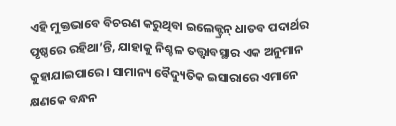ଏହି ମୁକ୍ତଭାବେ ବିଚରଣ କରୁଥିବା ଇଲେକ୍ଟ୍ରନ୍ ଧାତବ ପଦାର୍ଥର ପୃଷ୍ଠରେ ରହିଥା’ନ୍ତି, ଯାହାକୁ ନିଶ୍ଚଳ ତତ୍ତ୍ୱାବସ୍ଥାର ଏକ ଅନୁମାନ କୁହାଯାଇପାରେ । ସାମାନ୍ୟ ବୈଦ୍ୟୁତିକ ଇସାରାରେ ଏମାନେ କ୍ଷଣକେ ବନ୍ଧନ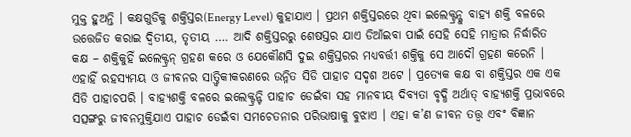ମୁକ୍ତ ହୁଅନ୍ତି । କକ୍ଷଗୁଡିକୁ ଶକ୍ତିସ୍ତର(Energy Level) କୁହାଯାଏ । ପ୍ରଥମ ଶକ୍ତିସ୍ତରରେ ଥିବା ଇଲେକ୍ଟ୍ରନ୍କୁ ବାହ୍ୟ ଶକ୍ତି ବଳରେ ଉତ୍ତେଜିତ କରାଇ ଦ୍ୱିତୀୟ, ତୃତୀୟ …. ଆଦି ଶକ୍ତିସ୍ତରରୁ ଶେଷସ୍ତର ଯାଏ ଡିଆଁଇବା ପାଇଁ ସେହି ସେହି ମାତ୍ରାର ନିର୍ଦ୍ଧାରିତ କକ୍ଷ – ଶକ୍ତିକୁହିଁ ଇଲେକ୍ଟ୍ରନ୍ ଗ୍ରହଣ କରେ ଓ ଯେକୌଣସି ଦୁଇ ଶକ୍ତିସ୍ତରର ମଧ୍ୟବର୍ତ୍ତୀ ଶକ୍ତିକୁ ସେ ଆଦୌ ଗ୍ରହଣ କରେନି । ଏହାହିଁ ରହସ୍ୟମୟ ଓ ଜୀବନର ସାତ୍ତ୍ୱିକୀକରଣରେ ଉନ୍ନିତ ସିଡି ପାହାଚ ସଦୃଶ ଅଟେ । ପ୍ରତ୍ୟେକ କକ୍ଷ ବା ଶକ୍ତିସ୍ତର ଏକ ଏକ ସିଡି ପାହାଚପରି । ବାହ୍ୟଶକ୍ତି ବଳରେ ଇଲେକ୍ଟ୍ରନ୍ଟି ପାହାଚ ଡେଇଁବା ସହ ମାନବୀୟ ଦିବ୍ୟତା ବୃଦ୍ଧି ଅର୍ଥାତ୍ ବାହ୍ୟଶକ୍ତି ପ୍ରଭାବରେ ସତ୍ସଙ୍ଗରୁ ଜୀବନମୁକ୍ତିଯାଏ ପାହାଚ ଡେଇଁବା ସମଚେତନାର ପରିଭାଷାକୁ ବୁଝାଏ । ଏହା କ’ଣ ଜୀବନ ତତ୍ତ୍ୱ ଏବଂ ବିଜ୍ଞାନ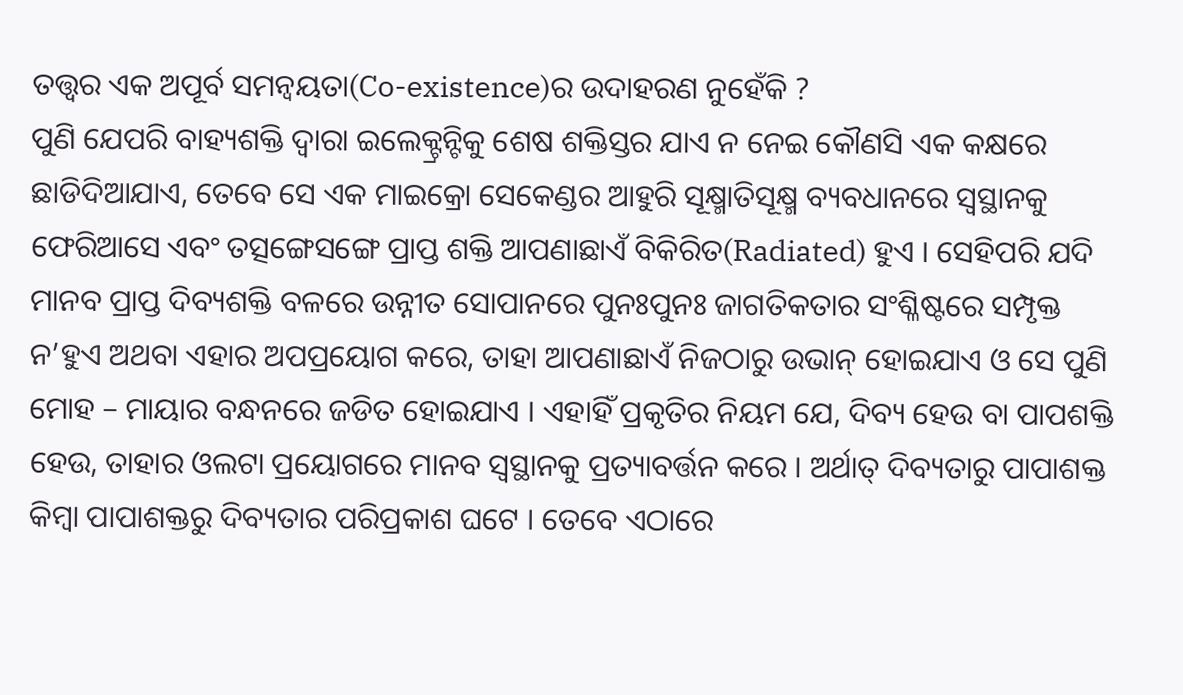ତତ୍ତ୍ୱର ଏକ ଅପୂର୍ବ ସମନ୍ୱୟତା(Co-existence)ର ଉଦାହରଣ ନୁହେଁକି ?
ପୁଣି ଯେପରି ବାହ୍ୟଶକ୍ତି ଦ୍ୱାରା ଇଲେକ୍ଟ୍ରନ୍ଟିକୁ ଶେଷ ଶକ୍ତିସ୍ତର ଯାଏ ନ ନେଇ କୌଣସି ଏକ କକ୍ଷରେ ଛାଡିଦିଆଯାଏ, ତେବେ ସେ ଏକ ମାଇକ୍ରୋ ସେକେଣ୍ଡର ଆହୁରି ସୂକ୍ଷ୍ମାତିସୂକ୍ଷ୍ମ ବ୍ୟବଧାନରେ ସ୍ୱସ୍ଥାନକୁ ଫେରିଆସେ ଏବଂ ତତ୍ସଙ୍ଗେସଙ୍ଗେ ପ୍ରାପ୍ତ ଶକ୍ତି ଆପଣାଛାଏଁ ବିକିରିତ(Radiated) ହୁଏ । ସେହିପରି ଯଦି ମାନବ ପ୍ରାପ୍ତ ଦିବ୍ୟଶକ୍ତି ବଳରେ ଉନ୍ନୀତ ସୋପାନରେ ପୁନଃପୁନଃ ଜାଗତିକତାର ସଂଶ୍ଳିଷ୍ଟରେ ସମ୍ପୃକ୍ତ ନ’ହୁଏ ଅଥବା ଏହାର ଅପପ୍ରୟୋଗ କରେ, ତାହା ଆପଣାଛାଏଁ ନିଜଠାରୁ ଉଭାନ୍ ହୋଇଯାଏ ଓ ସେ ପୁଣି ମୋହ – ମାୟାର ବନ୍ଧନରେ ଜଡିତ ହୋଇଯାଏ । ଏହାହିଁ ପ୍ରକୃତିର ନିୟମ ଯେ, ଦିବ୍ୟ ହେଉ ବା ପାପଶକ୍ତି ହେଉ, ତାହାର ଓଲଟା ପ୍ରୟୋଗରେ ମାନବ ସ୍ୱସ୍ଥାନକୁ ପ୍ରତ୍ୟାବର୍ତ୍ତନ କରେ । ଅର୍ଥାତ୍ ଦିବ୍ୟତାରୁ ପାପାଶକ୍ତ କିମ୍ବା ପାପାଶକ୍ତରୁ ଦିବ୍ୟତାର ପରିପ୍ରକାଶ ଘଟେ । ତେବେ ଏଠାରେ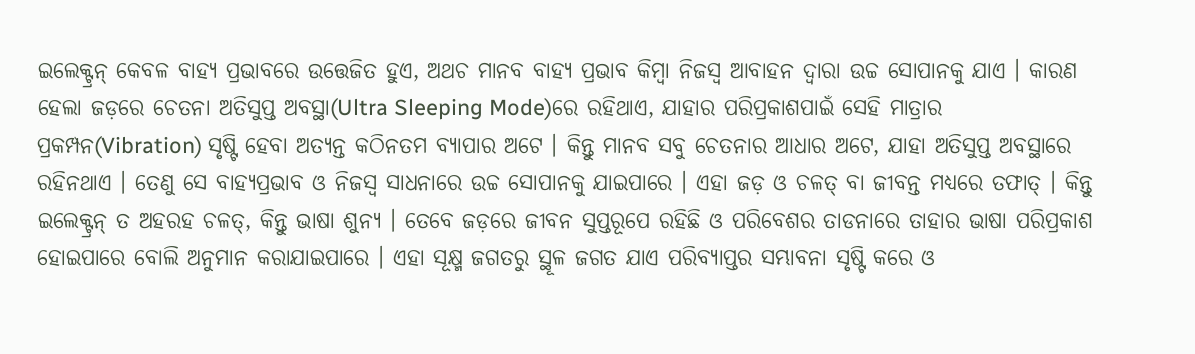ଇଲେକ୍ଟ୍ରନ୍ କେବଳ ବାହ୍ୟ ପ୍ରଭାବରେ ଉତ୍ତେଜିତ ହୁଏ, ଅଥଚ ମାନବ ବାହ୍ୟ ପ୍ରଭାବ କିମ୍ବା ନିଜସ୍ୱ ଆବାହନ ଦ୍ୱାରା ଉଚ୍ଚ ସୋପାନକୁ ଯାଏ । କାରଣ ହେଲା ଜଡ଼ରେ ଚେତନା ଅତିସୁପ୍ତ ଅବସ୍ଥା(Ultra Sleeping Mode)ରେ ରହିଥାଏ, ଯାହାର ପରିପ୍ରକାଶପାଇଁ ସେହି ମାତ୍ରାର ପ୍ରକମ୍ପନ(Vibration) ସୃଷ୍ଟି ହେବା ଅତ୍ୟନ୍ତ କଠିନତମ ବ୍ୟାପାର ଅଟେ । କିନ୍ତୁ ମାନବ ସବୁ ଚେତନାର ଆଧାର ଅଟେ, ଯାହା ଅତିସୁପ୍ତ ଅବସ୍ଥାରେ ରହିନଥାଏ । ତେଣୁ ସେ ବାହ୍ୟପ୍ରଭାବ ଓ ନିଜସ୍ୱ ସାଧନାରେ ଉଚ୍ଚ ସୋପାନକୁ ଯାଇପାରେ । ଏହା ଜଡ଼ ଓ ଚଳତ୍ ବା ଜୀବନ୍ତ ମଧ୍ୟରେ ତଫାତ୍ । କିନ୍ତୁ ଇଲେକ୍ଟ୍ରନ୍ ତ ଅହରହ ଚଳତ୍, କିନ୍ତୁ ଭାଷା ଶୁନ୍ୟ । ତେବେ ଜଡ଼ରେ ଜୀବନ ସୁପ୍ତରୂପେ ରହିଛି ଓ ପରିବେଶର ତାଡନାରେ ତାହାର ଭାଷା ପରିପ୍ରକାଶ ହୋଇପାରେ ବୋଲି ଅନୁମାନ କରାଯାଇପାରେ । ଏହା ସୂକ୍ଷ୍ମ ଜଗତରୁ ସ୍ଥୂଳ ଜଗତ ଯାଏ ପରିବ୍ୟାପ୍ତର ସମ୍ଭାବନା ସୃଷ୍ଟି କରେ ଓ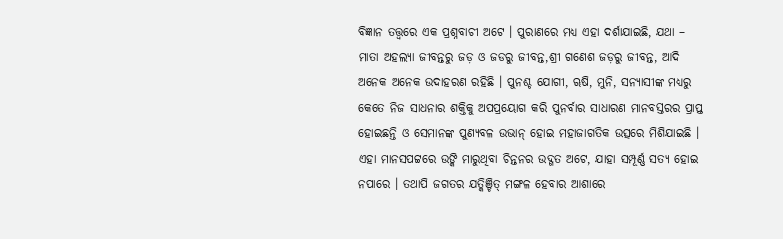ବିଜ୍ଞାନ ତତ୍ତ୍ୱରେ ଏକ ପ୍ରଶ୍ନବାଚୀ ଅଟେ । ପୁରାଣରେ ମଧ୍ୟ ଏହା ଦର୍ଶାଯାଇଛି, ଯଥା – ମାତା ଅହଲ୍ୟା ଜୀବନ୍ତରୁ ଜଡ଼ ଓ ଜଡରୁ ଜୀବନ୍ତ,ଶ୍ରୀ ଗଣେଶ ଜଡ଼ରୁ ଜୀବନ୍ତ, ଆଦି ଅନେକ ଅନେକ ଉଦାହରଣ ରହିଛି । ପୁନଶ୍ଚ ଯୋଗୀ, ୠଷି, ମୁନି, ସନ୍ୟାସୀଙ୍କ ମଧ୍ୟରୁ କେତେ ନିଜ ସାଧନାର ଶକ୍ତିକୁ ଅପପ୍ରୟୋଗ କରି ପୁନର୍ବାର ସାଧାରଣ ମାନବସ୍ତରର ପ୍ରାପ୍ତ ହୋଇଛନ୍ତି ଓ ସେମାନଙ୍କ ପୁଣ୍ୟବଳ ଉଭାନ୍ ହୋଇ ମହାଜାଗତିକ ଉତ୍ସରେ ମିଶିଯାଇଛି । ଏହା ମାନସପଟ୍ଟରେ ଉଙ୍କି ମାରୁଥିବା ଚିନ୍ତନର ଉଦ୍ଗତ ଅଟେ, ଯାହା ସମ୍ପୂର୍ଣ୍ଣ ସତ୍ୟ ହୋଇ ନପାରେ । ତଥାପି ଜଗତର ଯତ୍କିଞ୍ଚିତ୍ ମଙ୍ଗଳ ହେବାର ଆଶାରେ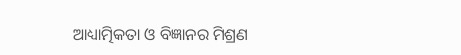ଆଧ୍ୟାତ୍ମିକତା ଓ ବିଜ୍ଞାନର ମିଶ୍ରଣ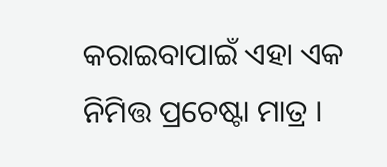କରାଇବାପାଇଁ ଏହା ଏକ ନିମିତ୍ତ ପ୍ରଚେଷ୍ଟା ମାତ୍ର ।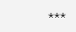***